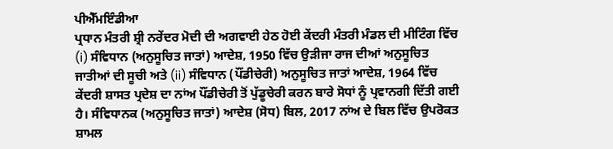ਪੀਐੱਮਇੰਡੀਆ
ਪ੍ਰਧਾਨ ਮੰਤਰੀ ਸ਼੍ਰੀ ਨਰੇਂਦਰ ਮੋਦੀ ਦੀ ਅਗਵਾਈ ਹੇਠ ਹੋਈ ਕੇਂਦਰੀ ਮੰਤਰੀ ਮੰਡਲ ਦੀ ਮੀਟਿੰਗ ਵਿੱਚ (i) ਸੰਵਿਧਾਨ (ਅਨੁਸੂਚਿਤ ਜਾਤਾਂ) ਆਦੇਸ਼, 1950 ਵਿੱਚ ਉੜੀਜਾ ਰਾਜ ਦੀਆਂ ਅਨੁਸੂਚਿਤ ਜਾਤੀਆਂ ਦੀ ਸੂਚੀ ਅਤੇ (ii) ਸੰਵਿਧਾਨ (ਪੌਂਡੀਚੇਰੀ) ਅਨੁਸੂਚਿਤ ਜਾਤਾਂ ਆਦੇਸ਼, 1964 ਵਿੱਚ ਕੇਂਦਰੀ ਸ਼ਾਸਤ ਪ੍ਰਦੇਸ਼ ਦਾ ਨਾਂਅ ਪੌਂਡੀਚੇਰੀ ਤੋਂ ਪੁੱਡੂਚੇਰੀ ਕਰਨ ਬਾਰੇ ਸੋਧਾਂ ਨੂੰ ਪ੍ਰਵਾਨਗੀ ਦਿੱਤੀ ਗਈ ਹੈ। ਸੰਵਿਧਾਨਕ (ਅਨੁਸੂਚਿਤ ਜਾਤਾਂ) ਆਦੇਸ਼ (ਸੋਧ) ਬਿਲ, 2017 ਨਾਂਅ ਦੇ ਬਿਲ ਵਿੱਚ ਉਪਰੋਕਤ ਸ਼ਾਮਲ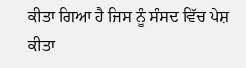ਕੀਤਾ ਗਿਆ ਹੈ ਜਿਸ ਨੂੰ ਸੰਸਦ ਵਿੱਚ ਪੇਸ਼ ਕੀਤਾ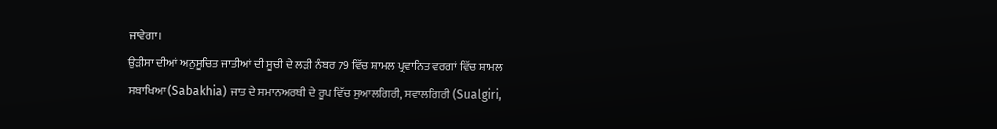ਜਾਵੇਗਾ।
ਉੜੀਸਾ ਦੀਆਂ ਅਨੁਸੂਚਿਤ ਜਾਤੀਆਂ ਦੀ ਸੂਚੀ ਦੇ ਲੜੀ ਨੰਬਰ 79 ਵਿੱਚ ਸ਼ਾਮਲ ਪ੍ਰਵਾਨਿਤ ਵਰਗਾਂ ਵਿੱਚ ਸ਼ਾਮਲ ਸਬਾਖਿਆ(Sabakhia) ਜਾਤ ਦੇ ਸਮਾਨਅਰਥੀ ਦੇ ਰੂਪ ਵਿੱਚ ਸੁਆਲਗਿਰੀ, ਸਵਾਲਗਿਰੀ (Sualgiri,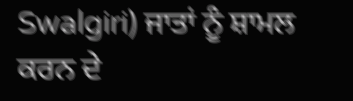Swalgiri) ਜਾਤਾਂ ਨੂੰ ਸ਼ਾਮਲ ਕਰਨ ਦੇ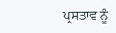ਪ੍ਰਸਤਾਵ ਨੂੰ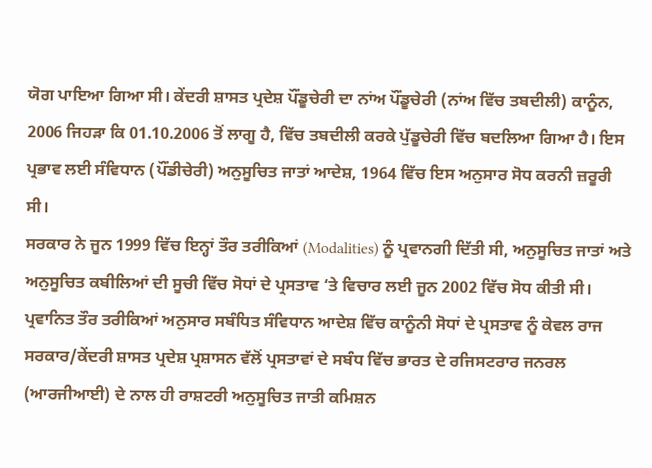ਯੋਗ ਪਾਇਆ ਗਿਆ ਸੀ। ਕੇਂਦਰੀ ਸ਼ਾਸਤ ਪ੍ਰਦੇਸ਼ ਪੌਂਡੂਚੇਰੀ ਦਾ ਨਾਂਅ ਪੌਂਡੂਚੇਰੀ (ਨਾਂਅ ਵਿੱਚ ਤਬਦੀਲੀ) ਕਾਨੂੰਨ, 2006 ਜਿਹੜਾ ਕਿ 01.10.2006 ਤੋਂ ਲਾਗੂ ਹੈ, ਵਿੱਚ ਤਬਦੀਲੀ ਕਰਕੇ ਪੁੱਡੂਚੇਰੀ ਵਿੱਚ ਬਦਲਿਆ ਗਿਆ ਹੈ। ਇਸ ਪ੍ਰਭਾਵ ਲਈ ਸੰਵਿਧਾਨ (ਪੌਂਡੀਚੇਰੀ) ਅਨੁਸੂਚਿਤ ਜਾਤਾਂ ਆਦੇਸ਼, 1964 ਵਿੱਚ ਇਸ ਅਨੁਸਾਰ ਸੋਧ ਕਰਨੀ ਜ਼ਰੂਰੀ ਸੀ।
ਸਰਕਾਰ ਨੇ ਜੂਨ 1999 ਵਿੱਚ ਇਨ੍ਹਾਂ ਤੌਰ ਤਰੀਕਿਆਂ (Modalities) ਨੂੰ ਪ੍ਰਵਾਨਗੀ ਦਿੱਤੀ ਸੀ, ਅਨੁਸੂਚਿਤ ਜਾਤਾਂ ਅਤੇ ਅਨੁਸੂਚਿਤ ਕਬੀਲਿਆਂ ਦੀ ਸੂਚੀ ਵਿੱਚ ਸੋਧਾਂ ਦੇ ਪ੍ਰਸਤਾਵ ‘ਤੇ ਵਿਚਾਰ ਲਈ ਜੂਨ 2002 ਵਿੱਚ ਸੋਧ ਕੀਤੀ ਸੀ। ਪ੍ਰਵਾਨਿਤ ਤੌਰ ਤਰੀਕਿਆਂ ਅਨੁਸਾਰ ਸਬੰਧਿਤ ਸੰਵਿਧਾਨ ਆਦੇਸ਼ ਵਿੱਚ ਕਾਨੂੰਨੀ ਸੋਧਾਂ ਦੇ ਪ੍ਰਸਤਾਵ ਨੂੰ ਕੇਵਲ ਰਾਜ ਸਰਕਾਰ/ਕੇਂਦਰੀ ਸ਼ਾਸਤ ਪ੍ਰਦੇਸ਼ ਪ੍ਰਸ਼ਾਸਨ ਵੱਲੋਂ ਪ੍ਰਸਤਾਵਾਂ ਦੇ ਸਬੰਧ ਵਿੱਚ ਭਾਰਤ ਦੇ ਰਜਿਸਟਰਾਰ ਜਨਰਲ (ਆਰਜੀਆਈ) ਦੇ ਨਾਲ ਹੀ ਰਾਸ਼ਟਰੀ ਅਨੁਸੂਚਿਤ ਜਾਤੀ ਕਮਿਸ਼ਨ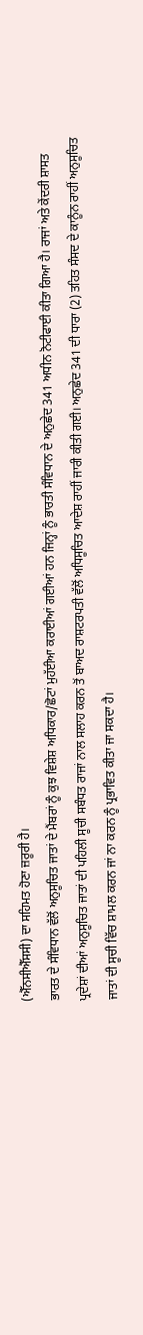(ਐੱਨਸੀਐੱਸਸੀ) ਦਾ ਸਹਿਮਤ ਹੋਣਾ ਜ਼ਰੂਰੀ ਹੈ।
ਭਾਰਤ ਦੇ ਸੰਵਿਧਾਨ ਵੱਲੋਂ ਅਨੁਸੂਚਿਤ ਜਾਤਾਂ ਦੇ ਮੈਂਬਰਾਂ ਨੂੰ ਕੁਝ ਵਿਸ਼ੇਸ਼ ਅਧਿਕਾਰ/ਛੋਟਾਂ ਮੁਹੱਈਆ ਕਰਾਈਆਂ ਗਈਆਂ ਹਨ ਜਿਨ੍ਹਾਂ ਨੂੰ ਭਾਰਤੀ ਸੰਵਿਧਾਨ ਦੇ ਅਨੁਛੇਦ 341 ਅਧੀਨ ਨੋਟੀਫਾਈ ਕੀਤਾ ਗਿਆ ਹੈ। ਰਾਜਾਂ ਅਤੇ ਕੇਂਦਰੀ ਸ਼ਾਸਤ ਪ੍ਰਦੇਸ਼ਾਂ ਦੀਆਂ ਅਨੁਸੂਚਿਤ ਜਾਤਾਂ ਦੀ ਪਹਿਲੀ ਸੂਚੀ ਸਬੰਧਤ ਰਾਜਾਂ ਨਾਲ ਸਲਾਹ ਕਰਨ ਤੋਂ ਬਾਅਦ ਰਾਸ਼ਟਰਪਤੀ ਵੱਲੋਂ ਅਧਿਸੂਚਿਤ ਆਦੇਸ਼ ਰਾਹੀਂ ਜਾਰੀ ਕੀਤੀ ਗਈ। ਅਨੁਛੇਦ 341 ਦੀ ਧਾਰਾ (2) ਤਹਿਤ ਸੰਸਦ ਦੇ ਕਾਨੂੰਨ ਰਾਹੀਂ ਅਨੁਸੂਚਿਤ ਜਾਤਾਂ ਦੀ ਸੂਚੀ ਵਿੱਚ ਸ਼ਾਮਲ ਕਰਨ ਜਾਂ ਨਾ ਕਰਨ ਨੂੰ ਪ੍ਰਭਾਵਿਤ ਕੀਤਾ ਜਾ ਸਕਦਾ ਹੈ।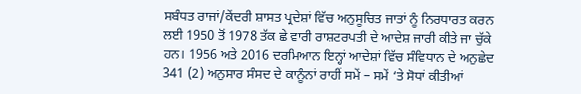ਸਬੰਧਤ ਰਾਜਾਂ/ਕੇਂਦਰੀ ਸ਼ਾਸਤ ਪ੍ਰਦੇਸ਼ਾਂ ਵਿੱਚ ਅਨੁਸੂਚਿਤ ਜਾਤਾਂ ਨੂੰ ਨਿਰਧਾਰਤ ਕਰਨ ਲਈ 1950 ਤੋਂ 1978 ਤੱਕ ਛੇ ਵਾਰੀ ਰਾਸ਼ਟਰਪਤੀ ਦੇ ਆਦੇਸ਼ ਜਾਰੀ ਕੀਤੇ ਜਾ ਚੁੱਕੇ ਹਨ। 1956 ਅਤੇ 2016 ਦਰਮਿਆਨ ਇਨ੍ਹਾਂ ਆਦੇਸ਼ਾਂ ਵਿੱਚ ਸੰਵਿਧਾਨ ਦੇ ਅਨੁਛੇਦ 341 (2) ਅਨੁਸਾਰ ਸੰਸਦ ਦੇ ਕਾਨੂੰਨਾਂ ਰਾਹੀਂ ਸਮੇਂ – ਸਮੇਂ ‘ਤੇ ਸੋਧਾਂ ਕੀਤੀਆਂ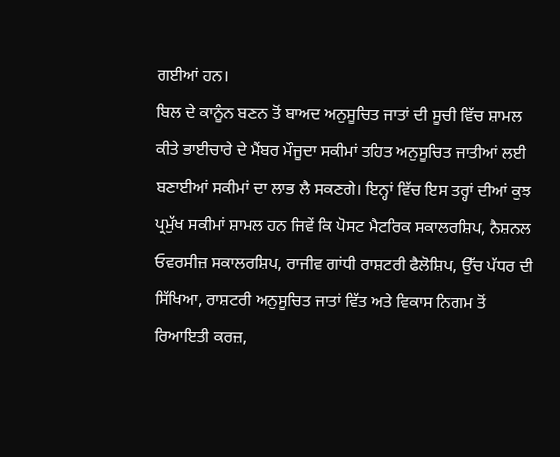ਗਈਆਂ ਹਨ।
ਬਿਲ ਦੇ ਕਾਨੂੰਨ ਬਣਨ ਤੋਂ ਬਾਅਦ ਅਨੁਸੂਚਿਤ ਜਾਤਾਂ ਦੀ ਸੂਚੀ ਵਿੱਚ ਸ਼ਾਮਲ ਕੀਤੇ ਭਾਈਚਾਰੇ ਦੇ ਮੈਂਬਰ ਮੌਜੂਦਾ ਸਕੀਮਾਂ ਤਹਿਤ ਅਨੁਸੂਚਿਤ ਜਾਤੀਆਂ ਲਈ ਬਣਾਈਆਂ ਸਕੀਮਾਂ ਦਾ ਲਾਭ ਲੈ ਸਕਣਗੇ। ਇਨ੍ਹਾਂ ਵਿੱਚ ਇਸ ਤਰ੍ਹਾਂ ਦੀਆਂ ਕੁਝ ਪ੍ਰਮੁੱਖ ਸਕੀਮਾਂ ਸ਼ਾਮਲ ਹਨ ਜਿਵੇਂ ਕਿ ਪੋਸਟ ਮੈਟਰਿਕ ਸਕਾਲਰਸ਼ਿਪ, ਨੈਸ਼ਨਲ ਓਵਰਸੀਜ਼ ਸਕਾਲਰਸ਼ਿਪ, ਰਾਜੀਵ ਗਾਂਧੀ ਰਾਸ਼ਟਰੀ ਫੈਲੋਸ਼ਿਪ, ਉੱਚ ਪੱਧਰ ਦੀ ਸਿੱਖਿਆ, ਰਾਸ਼ਟਰੀ ਅਨੁਸੂਚਿਤ ਜਾਤਾਂ ਵਿੱਤ ਅਤੇ ਵਿਕਾਸ ਨਿਗਮ ਤੋਂ ਰਿਆਇਤੀ ਕਰਜ਼,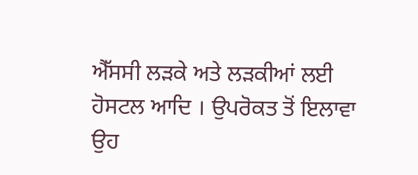ਐੱਸਸੀ ਲੜਕੇ ਅਤੇ ਲੜਕੀਆਂ ਲਈ ਹੋਸਟਲ ਆਦਿ । ਉਪਰੋਕਤ ਤੋਂ ਇਲਾਵਾ ਉਹ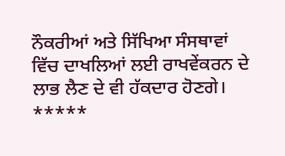ਨੌਕਰੀਆਂ ਅਤੇ ਸਿੱਖਿਆ ਸੰਸਥਾਵਾਂ ਵਿੱਚ ਦਾਖਲਿਆਂ ਲਈ ਰਾਖਵੇਂਕਰਨ ਦੇ ਲਾਭ ਲੈਣ ਦੇ ਵੀ ਹੱਕਦਾਰ ਹੋਣਗੇ।
*****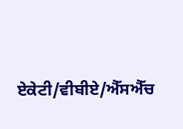ਏਕੇਟੀ/ਵੀਬੀਏ/ਐੱਸਐੱਚ